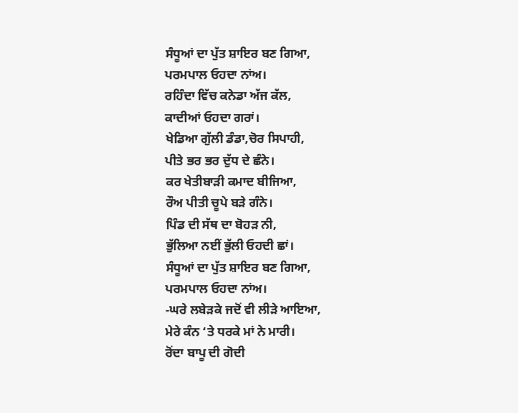ਸੰਧੂਆਂ ਦਾ ਪੁੱਤ ਸ਼ਾਇਰ ਬਣ ਗਿਆ,
ਪਰਮਪਾਲ ਓਹਦਾ ਨਾਂਅ।
ਰਹਿੰਦਾ ਵਿੱਚ ਕਨੇਡਾ ਅੱਜ ਕੱਲ,
ਕਾਦੀਆਂ ਓਹਦਾ ਗਰਾਂ।
ਖੇਡਿਆ ਗੁੱਲੀ ਡੰਡਾ,ਚੋਰ ਸਿਪਾਹੀ,
ਪੀਤੇ ਭਰ ਭਰ ਦੁੱਧ ਦੇ ਛੰਨੇ।
ਕਰ ਖੇਤੀਬਾੜੀ ਕਮਾਦ ਬੀਜਿਆ,
ਰੌਅ ਪੀਤੀ ਚੂਪੇ ਬੜੇ ਗੰਨੇ।
ਪਿੰਡ ਦੀ ਸੱਥ ਦਾ ਬੋਹੜ ਨੀ,
ਭੁੱਲਿਆ ਨਈਂ ਭੁੱਲੀ ਓਹਦੀ ਛਾਂ।
ਸੰਧੂਆਂ ਦਾ ਪੁੱਤ ਸ਼ਾਇਰ ਬਣ ਗਿਆ,
ਪਰਮਪਾਲ ਓਹਦਾ ਨਾਂਅ।
-ਘਰੇ ਲਬੇੜਕੇ ਜਦੋਂ ਵੀ ਲੀੜੇ ਆਇਆ,
ਮੇਰੇ ਕੰਨ ‘ਤੇ ਧਰਕੇ ਮਾਂ ਨੇ ਮਾਰੀ।
ਰੋਂਦਾ ਬਾਪੂ ਦੀ ਗੋਦੀ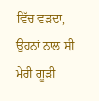ਵਿੱਚ ਵੜਦਾ,
ਉਹਨਾਂ ਨਾਲ ਸੀ ਮੇਰੀ ਗੂੜੀ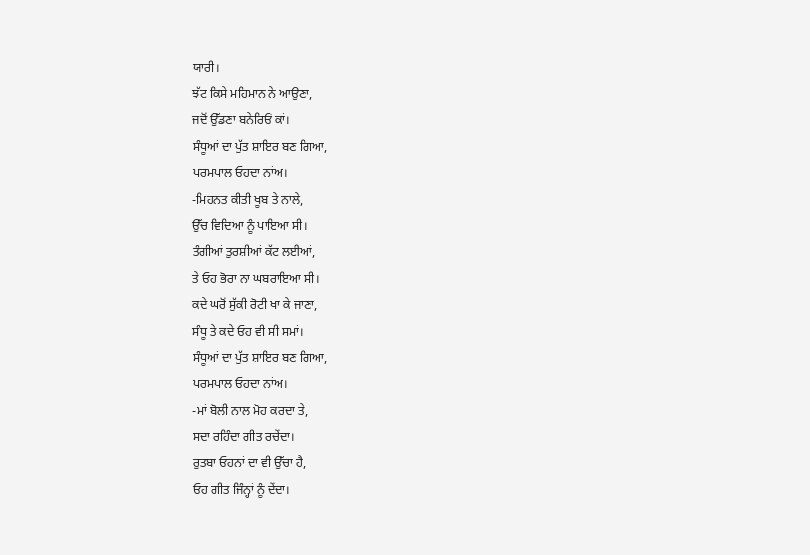ਯਾਰੀ।
ਝੱਟ ਕਿਸੇ ਮਹਿਮਾਨ ਨੇ ਆਉਣਾ,
ਜਦੋਂ ਉੱਡਣਾ ਬਨੇਰਿਓਂ ਕਾਂ।
ਸੰਧੂਆਂ ਦਾ ਪੁੱਤ ਸ਼ਾਇਰ ਬਣ ਗਿਆ,
ਪਰਮਪਾਲ ਓਹਦਾ ਨਾਂਅ।
-ਮਿਹਨਤ ਕੀਤੀ ਖੂਬ ਤੇ ਨਾਲੇ,
ਉੱਚ ਵਿਦਿਆ ਨੂੰ ਪਾਇਆ ਸੀ।
ਤੰਗੀਆਂ ਤੁਰਸ਼ੀਆਂ ਕੱਟ ਲਈਆਂ,
ਤੇ ਓਹ ਭੋਰਾ ਨਾ ਘਬਰਾਇਆ ਸੀ।
ਕਦੇ ਘਰੋਂ ਸੁੱਕੀ ਰੋਟੀ ਖਾ ਕੇ ਜਾਣਾ,
ਸੰਧੂ ਤੇ ਕਦੇ ਓਹ ਵੀ ਸੀ ਸਮਾਂ।
ਸੰਧੂਆਂ ਦਾ ਪੁੱਤ ਸ਼ਾਇਰ ਬਣ ਗਿਆ,
ਪਰਮਪਾਲ ਓਹਦਾ ਨਾਂਅ।
-ਮਾਂ ਬੋਲੀ ਨਾਲ ਮੋਹ ਕਰਦਾ ਤੇ,
ਸਦਾ ਰਹਿੰਦਾ ਗੀਤ ਰਚੇਂਦਾ।
ਰੁਤਬਾ ਓਹਨਾਂ ਦਾ ਵੀ ਉੱਚਾ ਹੈ,
ਓਹ ਗੀਤ ਜਿੰਨ੍ਹਾਂ ਨੂੰ ਦੇਂਦਾ।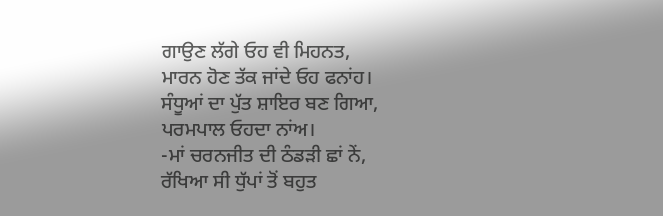ਗਾਉਣ ਲੱਗੇ ਓਹ ਵੀ ਮਿਹਨਤ,
ਮਾਰਨ ਹੋਣ ਤੱਕ ਜਾਂਦੇ ਓਹ ਫਨਾਂਹ।
ਸੰਧੂਆਂ ਦਾ ਪੁੱਤ ਸ਼ਾਇਰ ਬਣ ਗਿਆ,
ਪਰਮਪਾਲ ਓਹਦਾ ਨਾਂਅ।
-ਮਾਂ ਚਰਨਜੀਤ ਦੀ ਠੰਡੜੀ ਛਾਂ ਨੇਂ,
ਰੱਖਿਆ ਸੀ ਧੁੱਪਾਂ ਤੋਂ ਬਹੁਤ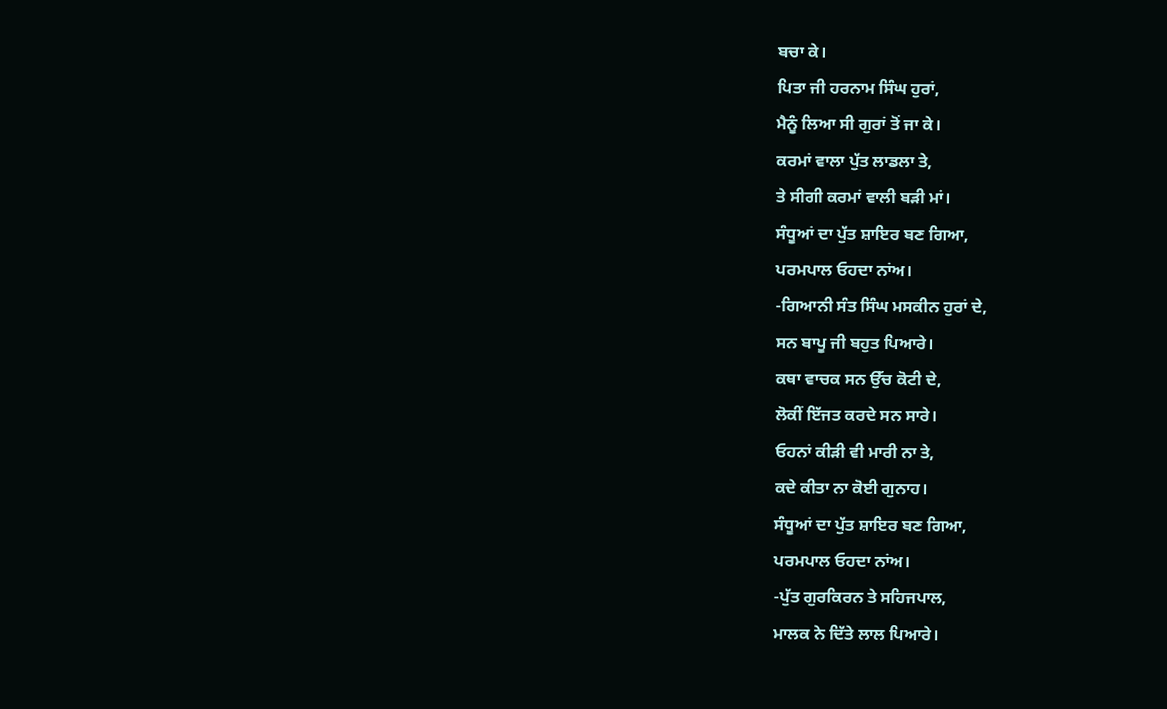ਬਚਾ ਕੇ।
ਪਿਤਾ ਜੀ ਹਰਨਾਮ ਸਿੰਘ ਹੁਰਾਂ,
ਮੈਨੂੰ ਲਿਆ ਸੀ ਗੁਰਾਂ ਤੋਂ ਜਾ ਕੇ।
ਕਰਮਾਂ ਵਾਲਾ ਪੁੱਤ ਲਾਡਲਾ ਤੇ,
ਤੇ ਸੀਗੀ ਕਰਮਾਂ ਵਾਲੀ ਬੜੀ ਮਾਂ।
ਸੰਧੂਆਂ ਦਾ ਪੁੱਤ ਸ਼ਾਇਰ ਬਣ ਗਿਆ,
ਪਰਮਪਾਲ ਓਹਦਾ ਨਾਂਅ।
-ਗਿਆਨੀ ਸੰਤ ਸਿੰਘ ਮਸਕੀਨ ਹੁਰਾਂ ਦੇ,
ਸਨ ਬਾਪੂ ਜੀ ਬਹੁਤ ਪਿਆਰੇ।
ਕਥਾ ਵਾਚਕ ਸਨ ਉੱਚ ਕੋਟੀ ਦੇ,
ਲੋਕੀਂ ਇੱਜਤ ਕਰਦੇ ਸਨ ਸਾਰੇ।
ਓਹਨਾਂ ਕੀੜੀ ਵੀ ਮਾਰੀ ਨਾ ਤੇ,
ਕਦੇ ਕੀਤਾ ਨਾ ਕੋਈ ਗੁਨਾਹ।
ਸੰਧੂਆਂ ਦਾ ਪੁੱਤ ਸ਼ਾਇਰ ਬਣ ਗਿਆ,
ਪਰਮਪਾਲ ਓਹਦਾ ਨਾਂਅ।
-ਪੁੱਤ ਗੁਰਕਿਰਨ ਤੇ ਸਹਿਜਪਾਲ,
ਮਾਲਕ ਨੇ ਦਿੱਤੇ ਲਾਲ ਪਿਆਰੇ।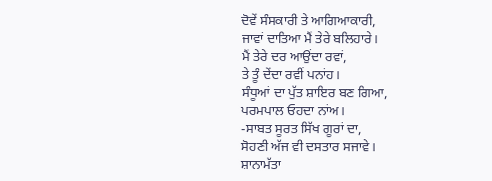ਦੋਵੇਂ ਸੰਸਕਾਰੀ ਤੇ ਆਗਿਆਕਾਰੀ,
ਜਾਵਾਂ ਦਾਤਿਆ ਮੈਂ ਤੇਰੇ ਬਲਿਹਾਰੇ।
ਮੈਂ ਤੇਰੇ ਦਰ ਆਉਂਦਾ ਰਵਾਂ,
ਤੇ ਤੂੰ ਦੇਂਦਾ ਰਵੀਂ ਪਨਾਂਹ।
ਸੰਧੂਆਂ ਦਾ ਪੁੱਤ ਸ਼ਾਇਰ ਬਣ ਗਿਆ,
ਪਰਮਪਾਲ ਓਹਦਾ ਨਾਂਅ।
-ਸਾਬਤ ਸੂਰਤ ਸਿੱਖ ਗੂਰਾਂ ਦਾ,
ਸੋਹਣੀ ਅੱਜ ਵੀ ਦਸਤਾਰ ਸਜਾਵੇ।
ਸ਼ਾਨਾਮੱਤਾ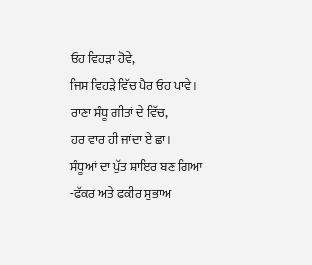ਓਹ ਵਿਹੜਾ ਹੋਵੇ,
ਜਿਸ ਵਿਹੜੇ ਵਿੱਚ ਪੈਰ ਓਹ ਪਾਵੇ।
ਰਾਣਾ ਸੰਧੂ ਗੀਤਾਂ ਦੇ ਵਿੱਚ,
ਹਰ ਵਾਰ ਹੀ ਜਾਂਦਾ ਏ ਛਾ।
ਸੰਧੂਆਂ ਦਾ ਪੁੱਤ ਸ਼ਾਇਰ ਬਣ ਗਿਆ
-ਫੱਕਰ ਅਤੇ ਫਕੀਰ ਸੁਭਾਅ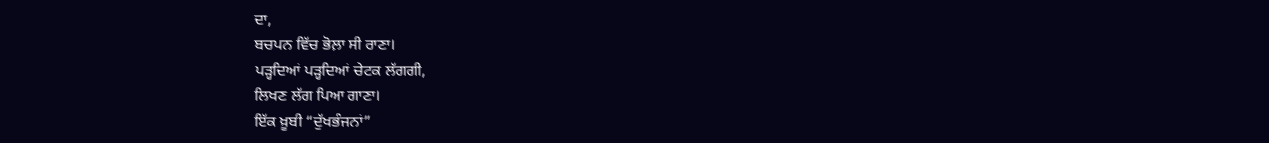ਦਾ,
ਬਚਪਨ ਵਿੱਚ ਭੋਲ਼ਾ ਸੀ ਰਾਣਾ।
ਪੜ੍ਹਦਿਆਂ ਪੜ੍ਹਦਿਆਂ ਚੇਟਕ ਲੱਗਗੀ,
ਲਿਖਣ ਲੱਗ ਪਿਆ ਗਾਣਾ।
ਇੱਕ ਖ਼ੂਬੀ “ਦੁੱਖਭੰਜਨਾਂ”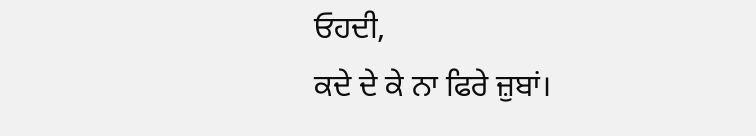ਓਹਦੀ,
ਕਦੇ ਦੇ ਕੇ ਨਾ ਫਿਰੇ ਜ਼ੁਬਾਂ।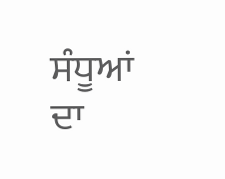ਸੰਧੂਆਂ ਦਾ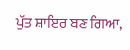ਪੁੱਤ ਸ਼ਾਇਰ ਬਣ ਗਿਆ,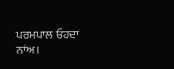ਪਰਮਪਾਲ ਓਹਦਾ ਨਾਂਅ।